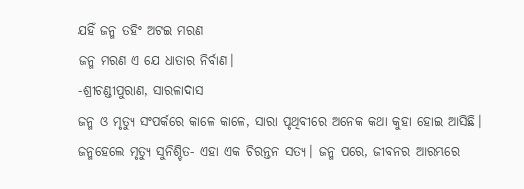ଯହିଁ ଜନ୍ମ ତହିଂ ଅଟଇ ମରଣ
ଜନ୍ମ ମରଣ ଏ ଯେ ଧାତାର ନିର୍ବାଣ।
-ଶ୍ରୀଚଣ୍ଡୀପୁରାଣ, ସାରଳାଦାସ
ଜନ୍ମ ଓ ମୃତ୍ୟୁ ସଂପର୍କରେ କାଳେ କାଳେ, ସାରା ପୃଥିବୀରେ ଅନେକ କଥା କୁହା ହୋଇ ଆସିଛି। ଜନ୍ମହେଲେ ମୃତ୍ୟୁ ସୁନିଶ୍ଚିତ- ଏହା ଏକ ଚିରନ୍ତନ ସତ୍ୟ। ଜନ୍ମ ପରେ, ଜୀବନର ଆରମ୍ଭରେ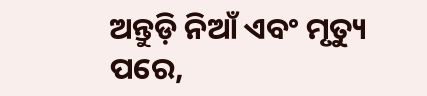ଅନ୍ତୁଡ଼ି ନିଆଁ ଏବଂ ମୃତ୍ୟୁ ପରେ,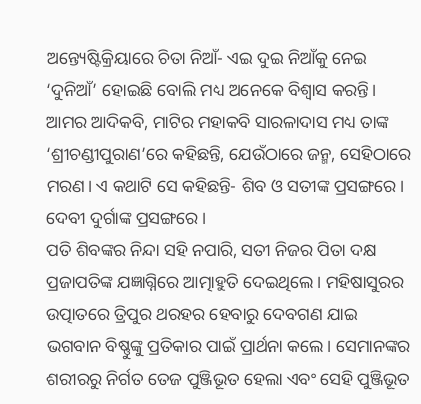ଅନ୍ତ୍ୟେଷ୍ଟିକ୍ରିୟାରେ ଚିତା ନିଆଁ- ଏଇ ଦୁଇ ନିଆଁକୁ ନେଇ ‘ଦୁନିଆଁ’ ହୋଇଛି ବୋଲି ମଧ୍ୟ ଅନେକେ ବିଶ୍ୱାସ କରନ୍ତି।
ଆମର ଆଦିକବି, ମାଟିର ମହାକବି ସାରଳାଦାସ ମଧ୍ୟ ତାଙ୍କ ‘ଶ୍ରୀଚଣ୍ଡୀପୁରାଣ’ରେ କହିଛନ୍ତି, ଯେଉଁଠାରେ ଜନ୍ମ, ସେହିଠାରେ ମରଣ। ଏ କଥାଟି ସେ କହିଛନ୍ତି- ଶିବ ଓ ସତୀଙ୍କ ପ୍ରସଙ୍ଗରେ। ଦେବୀ ଦୁର୍ଗାଙ୍କ ପ୍ରସଙ୍ଗରେ।
ପତି ଶିବଙ୍କର ନିନ୍ଦା ସହି ନପାରି, ସତୀ ନିଜର ପିତା ଦକ୍ଷ ପ୍ରଜାପତିଙ୍କ ଯଜ୍ଞାଗ୍ନିରେ ଆତ୍ମାହୁତି ଦେଇଥିଲେ। ମହିଷାସୁରର ଉତ୍ପାତରେ ତ୍ରିପୁର ଥରହର ହେବାରୁ ଦେବଗଣ ଯାଇ ଭଗବାନ ବିଷ୍ଣୁଙ୍କୁ ପ୍ରତିକାର ପାଇଁ ପ୍ରାର୍ଥନା କଲେ। ସେମାନଙ୍କର ଶରୀରରୁ ନିର୍ଗତ ତେଜ ପୁଞ୍ଜିଭୂତ ହେଲା ଏବଂ ସେହି ପୁଞ୍ଜିଭୂତ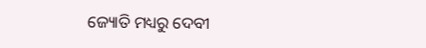ଜ୍ୟୋତି ମଧ୍ୟରୁ ଦେବୀ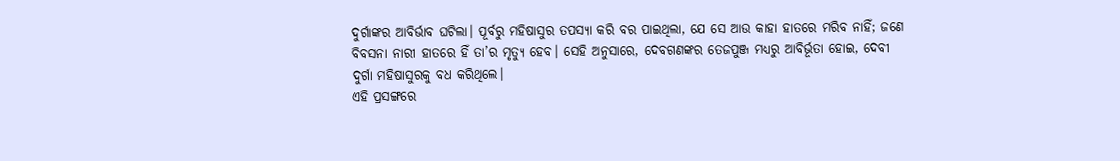ଦୁର୍ଗାଙ୍କର ଆବିର୍ଭାବ ଘଟିଲା। ପୂର୍ବରୁ ମହିଷାସୁର ତପସ୍ୟା କରି ବର ପାଇଥିଲା, ଯେ ସେ ଆଉ କାହା ହାତରେ ମରିବ ନାହିଁ; ଜଣେ ବିବସନା ନାରୀ ହାତରେ ହିଁ ତା’ର ମୃତ୍ୟୁ ହେବ। ସେହି ଅନୁସାରେ, ଦେବଗଣଙ୍କର ତେଜପୁଞ୍ଜ ମଧ୍ୟରୁ ଆବିର୍ଭୂତା ହୋଇ, ଦେବୀ ଦୁର୍ଗା ମହିଷାସୁରକୁ ବଧ କରିଥିଲେ।
ଏହି ପ୍ରସଙ୍ଗରେ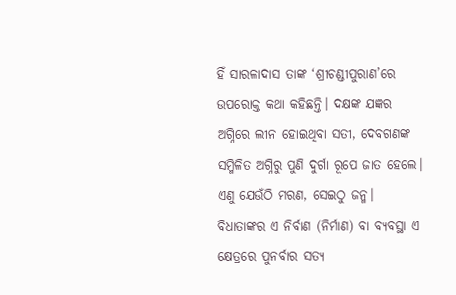ହିଁ ସାରଳାଦାସ ତାଙ୍କ ‘ଶ୍ରୀଚଣ୍ଡୀପୁରାଣ’ରେ ଉପରୋକ୍ତ କଥା କହିଛନ୍ତି। ଦକ୍ଷଙ୍କ ଯଜ୍ଞର ଅଗ୍ନିରେ ଲୀନ ହୋଇଥିବା ସତୀ, ଦେବଗଣଙ୍କ ସମ୍ମିଳିତ ଅଗ୍ନିରୁ ପୁଣି ଦୁର୍ଗା ରୂପେ ଜାତ ହେଲେ। ଏଣୁ ଯେଉଁଠି ମରଣ, ସେଇଠୁ ଜନ୍ମ। ବିଧାତାଙ୍କର ଏ ନିର୍ବାଣ (ନିର୍ମାଣ) ବା ବ୍ୟବସ୍ଥା ଏ କ୍ଷେତ୍ରରେ ପୁନର୍ବାର ସତ୍ୟ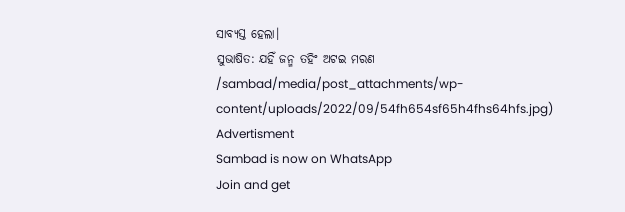ସାବ୍ୟସ୍ତ ହେଲା।
ସୁଭାଷିତ: ଯହିଁ ଜନ୍ମ ତହିଂ ଅଟଇ ମରଣ
/sambad/media/post_attachments/wp-content/uploads/2022/09/54fh654sf65h4fhs64hfs.jpg)
Advertisment
Sambad is now on WhatsApp
Join and get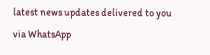latest news updates delivered to you via WhatsApp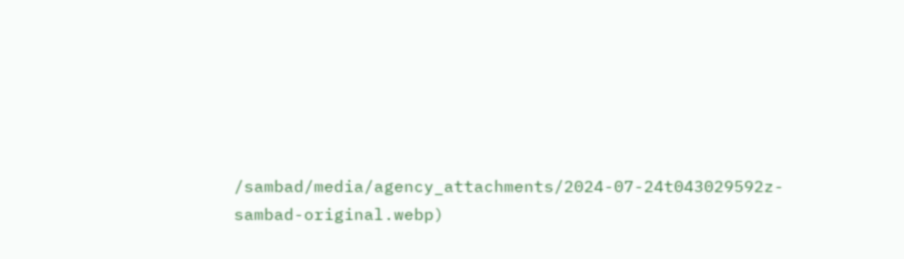/sambad/media/agency_attachments/2024-07-24t043029592z-sambad-original.webp)